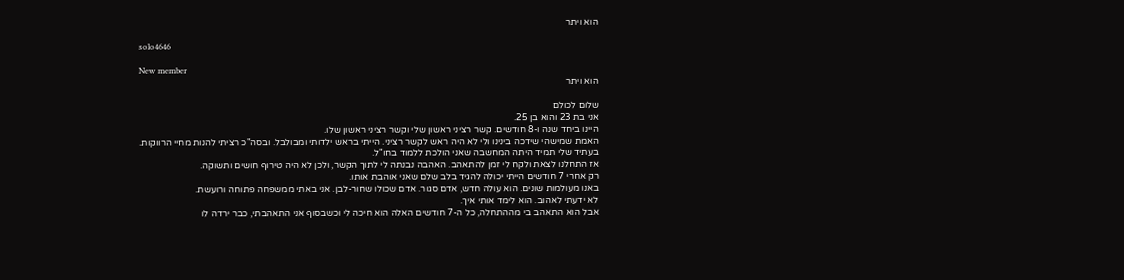הוא ויתר

solo4646

New member
הוא ויתר

שלום לכולם
אני בת 23 והוא בן 25.
היינו ביחד שנה ו-8 חודשים. קשר רציני ראשון שלי וקשר רציני ראשון שלו.
האמת שמישהי שידכה בינינו ולי לא היה ראש לקשר רציני. הייתי בראש ילדותי ומבולבל. ובסה"כ רציתי להנות מחיי הרווקות.
בעתיד שלי תמיד היתה המחשבה שאני הולכת ללמוד בחו"ל.
אז התחלנו לצאת ולקח לי זמן להתאהב. האהבה נבנתה לי לתוך הקשר, ולכן לא היה טירוף חושים ותשוקה.
רק אחרי 7 חודשים הייתי יכולה להגיד בלב שלם שאני אוהבת אותו.
באנו מעולמות שונים. הוא עולה חדש, אדם סגור. אדם שכולו שחור-לבן. אני באתי ממשפחה פתוחה ורועשת.
לא ידעתי לאהוב. הוא לימד אותי איך.
אבל הוא התאהב בי מההתחלה, כל ה-7 חודשים האלה הוא חיכה לי וכשבסוף אני התאהבתי, כבר ירדה לו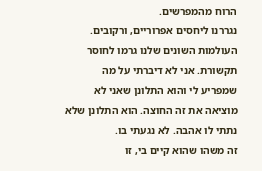הרוח מהמפרשים.
נגררנו ליחסים אפרוריים, ורקובים. העולמות השונים שלנו גרמו לחוסר תקשורת. אני לא דיברתי על מה שמפריע לי והוא התלונן שאני לא מוציאה את זה החוצה. הוא התלונן שלא נתתי לו אהבה. לא נגעתי בו.
זה משהו שהוא קיים בי, זו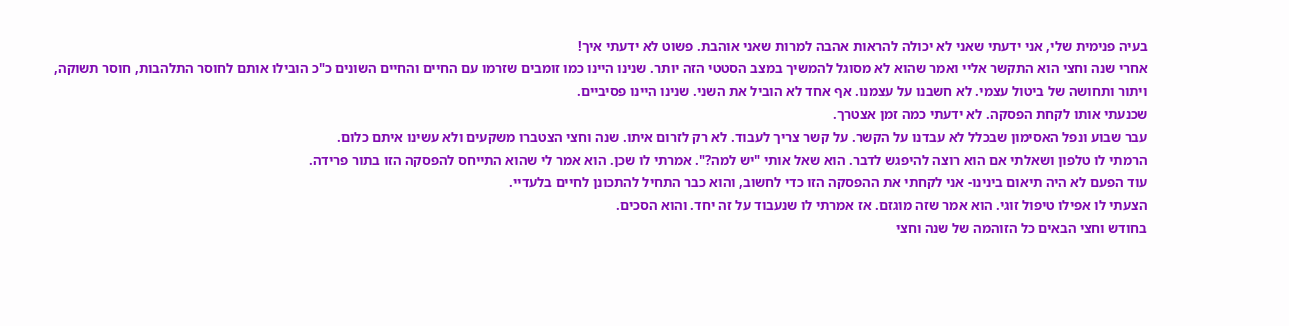בעיה פנימית שלי, אני ידעתי שאני לא יכולה להראות אהבה למרות שאני אוהבת. פשוט לא ידעתי איך!
אחרי שנה וחצי הוא התקשר אליי ואמר שהוא לא מסוגל להמשיך במצב הסטטי הזה יותר. שנינו היינו כמו זומבים שזרמו עם החיים והחיים השונים כ"כ הובילו אותם לחוסר התלהבות, חוסר תשוקה, ויתור ותחושה של ביטול עצמי. לא חשבנו על עצמנו. אף אחד לא הוביל את השני. שנינו היינו פסיביים.
שכנעתי אותו לקחת הפסקה. לא ידעתי כמה זמן אצטרך.
עבר שבוע ונפל האסימון שבכלל לא עבדנו על הקשר. על קשר צריך לעבוד. לא רק לזרום איתו. שנה וחצי הצטברו משקעים ולא עשינו איתם כלום.
הרמתי לו טלפון ושאלתי אם הוא רוצה להיפגש לדבר. הוא שאל אותי "יש למה?". אמרתי לו שכן. הוא אמר לי שהוא התייחס להפסקה הזו בתור פרידה.
עוד הפעם לא היה תיאום בינינו- אני לקחתי את ההפסקה הזו כדי לחשוב, והוא כבר התחיל להתכונן לחיים בלעדיי.
הצעתי לו אפילו טיפול זוגי. הוא אמר שזה מוגזם. אז אמרתי לו שנעבוד על זה יחד. והוא הסכים.
בחודש וחצי הבאים כל הזוהמה של שנה וחצי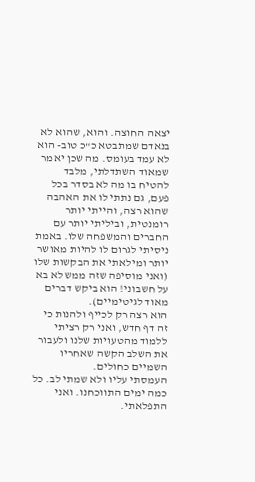יצאה החוצה. והוא, שהוא לא בנאדם שמתבטא כ"כ טוב- הוא לא עמד בעומס. מה שכן יאמר שמאוד השתדלתי, מלבד להטיח בו מה לא בסדר בכל פעם, גם נתתי לו את האהבה שהוא רצה, והייתי יותר רומנטית, וביליתי יותר עם החברים והמשפחה שלו. באמת ניסיתי לגרום לו להיות מאושר יותר ומילאתי את הבקשות שלו (ואני מוסיפה שזה ממש לא בא על חשבוני! הוא ביקש דברים מאוד לגיטימיים).
הוא רצה רק לכייף ולהנות כי זה דף חדש, ואני רק רציתי ללמוד מהטעויות שלנו ולעבור את השלב הקשה שאחריו השמיים כחולים.
העמסתי עליו ולא שמתי לב. כל כמה ימים התווכחנו. ואני התפלאתי.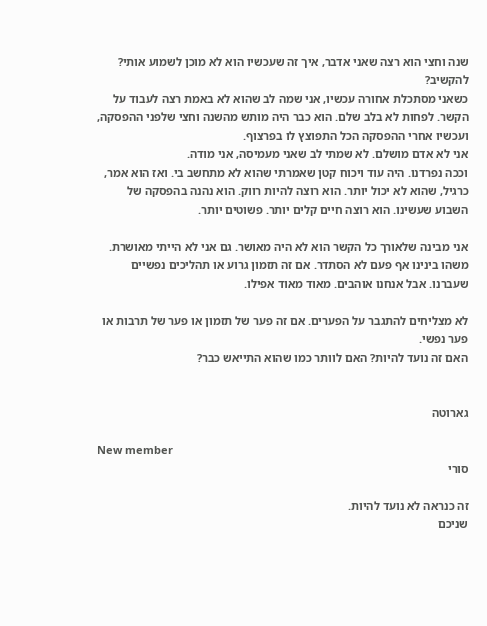שנה וחצי הוא רצה שאני אדבר, איך זה שעכשיו הוא לא מוכן לשמוע אותי? להקשיב?
כשאני מסתכלת אחורה עכשיו, אני שמה לב שהוא לא באמת רצה לעבוד על הקשר. לפחות לא בלב שלם. הוא כבר היה מותש מהשנה וחצי שלפני ההפסקה, ועכשיו אחרי ההפסקה הכל התפוצץ לו בפרצוף.
אני לא אדם מושלם. לא שמתי לב שאני מעמיסה, אני מודה.
וככה נפרדנו. היה עוד ויכוח קטן שאמרתי שהוא לא מתחשב בי. ואז הוא אמר, כרגיל, שהוא לא יכול יותר. הוא רוצה להיות רווק. הוא נהנה בהפסקה של השבוע שעשינו. הוא רוצה חיים קלים יותר. פשוטים יותר.

אני מבינה שלאורך כל הקשר הוא לא היה מאושר. גם אני לא הייתי מאושרת. משהו בינינו אף פעם לא הסתדר. אם זה תזמון גרוע או תהליכים נפשיים שעברנו. אבל אנחנו אוהבים. מאוד מאוד אפילו.

לא מצליחים להתגבר על הפערים. אם זה פער של תזמון או פער של תרבות או פער נפשי.
האם זה נועד להיות? האם לוותר כמו שהוא התייאש כבר?


גארוטה

New member
סורי

זה כנראה לא נועד להיות.
שניכם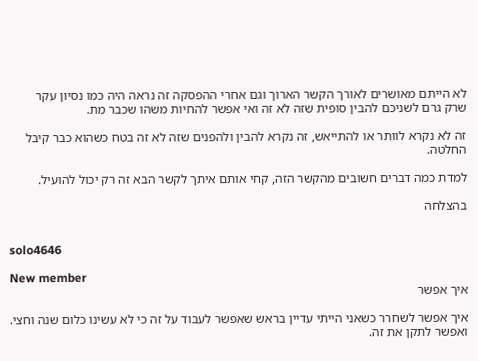לא הייתם מאושרים לאורך הקשר הארוך וגם אחרי ההפסקה זה נראה היה כמו נסיון עקר
שרק גרם לשניכם להבין סופית שזה לא זה ואי אפשר להחיות משהו שכבר מת.

זה לא נקרא לוותר או להתייאש, זה נקרא להבין ולהפנים שזה לא זה בטח כשהוא כבר קיבל החלטה.

למדת כמה דברים חשובים מהקשר הזה, קחי אותם איתך לקשר הבא זה רק יכול להועיל.

בהצלחה


solo4646

New member
איך אפשר

איך אפשר לשחרר כשאני הייתי עדיין בראש שאפשר לעבוד על זה כי לא עשינו כלום שנה וחצי. ואפשר לתקן את זה.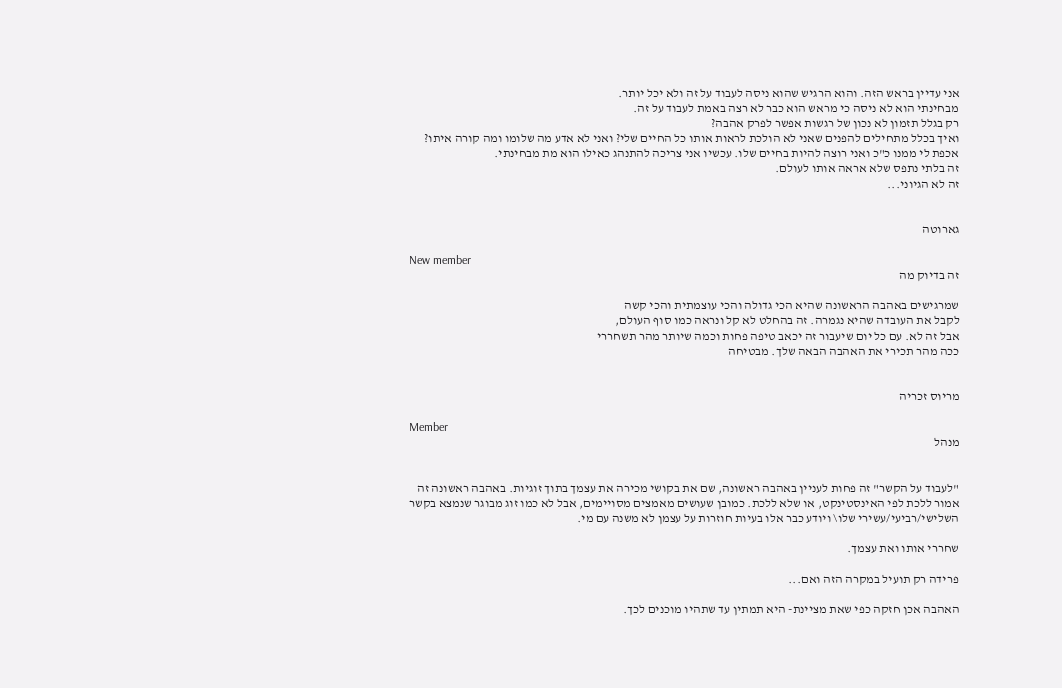אני עדיין בראש הזה. והוא הרגיש שהוא ניסה לעבוד על זה ולא יכל יותר.
מבחינתי הוא לא ניסה כי מראש הוא כבר לא רצה באמת לעבוד על זה.
רק בגלל תזמון לא נכון של רגשות אפשר לפרק אהבה?
ואיך בכלל מתחילים להפנים שאני לא הולכת לראות אותו כל החיים שלי? ואני לא אדע מה שלומו ומה קורה איתו?
אכפת לי ממנו כ"כ ואני רוצה להיות בחיים שלו. עכשיו אני צריכה להתנהג כאילו הוא מת מבחינתי.
זה בלתי נתפס שלא אראה אותו לעולם.
זה לא הגיוני...


גארוטה

New member
זה בדיוק מה

שמרגישים באהבה הראשונה שהיא הכי גדולה והכי עוצמתית והכי קשה
לקבל את העובדה שהיא נגמרה. זה בהחלט לא קל ונראה כמו סוף העולם,
אבל זה לא. עם כל יום שיעבור זה יכאב טיפה פחות וכמה שיותר מהר תשחררי
ככה מהר תכירי את האהבה הבאה שלך. מבטיחה


מריוס זכריה

Member
מנהל


"לעבוד על הקשר" זה פחות לעניין באהבה ראשונה, שם את בקושי מכירה את עצמך בתוך זוגיות. באהבה ראשונה זה אמור ללכת לפי האינסטינקט, או שלא ללכת. כמובן שעושים מאמצים מסויימים, אבל לא כמו זוג מבוגר שנמצא בקשר השלישי/רביעי/עשירי שלו\ ויודע כבר אלו בעיות חוזרות על עצמן לא משנה עם מי.

שחררי אותו ואת עצמך.

פרידה רק תועיל במקרה הזה ואם...

האהבה אכן חזקה כפי שאת מציינת- היא תמתין עד שתהיו מוכנים לכך.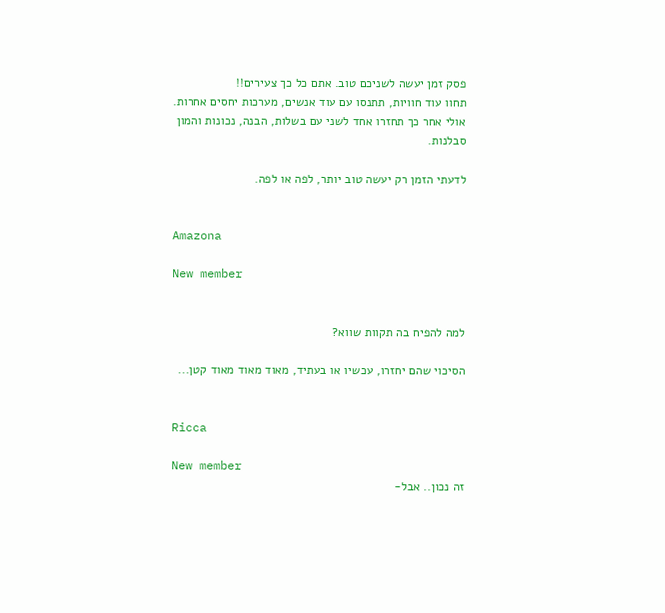פסק זמן יעשה לשניכם טוב. אתם כל כך צעירים!!
תחוו עוד חוויות, תתנסו עם עוד אנשים, מערכות יחסים אחרות.
אולי אחר כך תחזרו אחד לשני עם בשלות, הבנה, נכונות והמון סבלנות.

לדעתי הזמן רק יעשה טוב יותר, לפה או לפה.


Amazona

New member


למה להפיח בה תקוות שווא?

הסיכוי שהם יחזרו, עכשיו או בעתיד, מאוד מאוד מאוד קטן...


Ricca

New member
זה נכון.. אבל-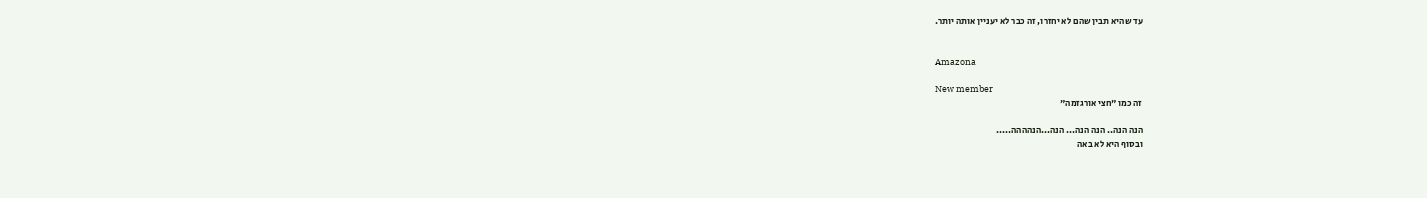עד שהיא תבין שהם לא יחזרו, זה כבר לא יעניין אותה יותר.


Amazona

New member
זה כמו "חצי אורגזמה"

הנה הנה.. הנה הנה... הנה...הנהההה.....
ובסוף היא לא באה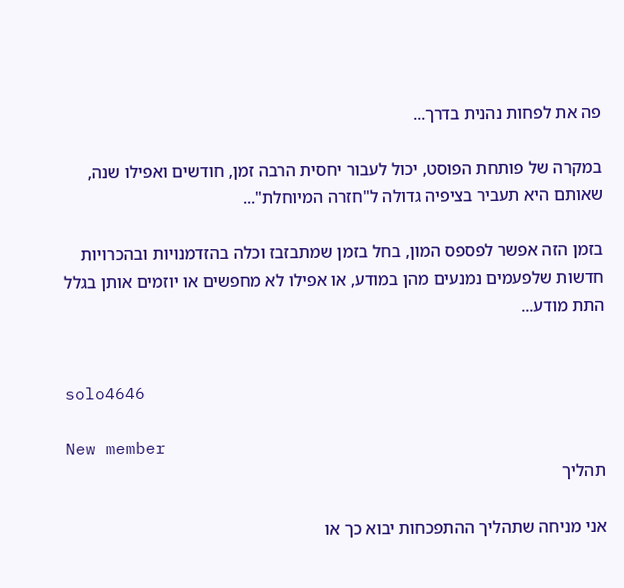פה את לפחות נהנית בדרך...

במקרה של פותחת הפוסט, יכול לעבור יחסית הרבה זמן, חודשים ואפילו שנה, שאותם היא תעביר בציפיה גדולה ל"חזרה המיוחלת"...

בזמן הזה אפשר לפספס המון, בחל בזמן שמתבזבז וכלה בהזדמנויות ובהכרויות חדשות שלפעמים נמנעים מהן במודע, או אפילו לא מחפשים או יוזמים אותן בגלל התת מודע...


solo4646

New member
תהליך

אני מניחה שתהליך ההתפכחות יבוא כך או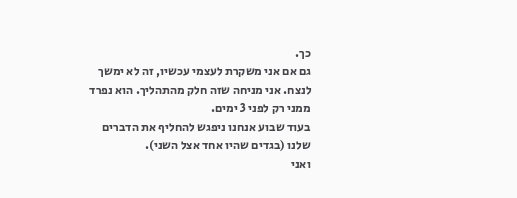כך.
גם אם אני משקרת לעצמי עכשיו, זה לא ימשך לנצח. אני מניחה שזה חלק מהתהליך. הוא נפרד ממני רק לפני 3 ימים.
בעוד שבוע אנחנו ניפגש להחליף את הדברים שלנו (בגדים שהיו אחד אצל השני).
ואני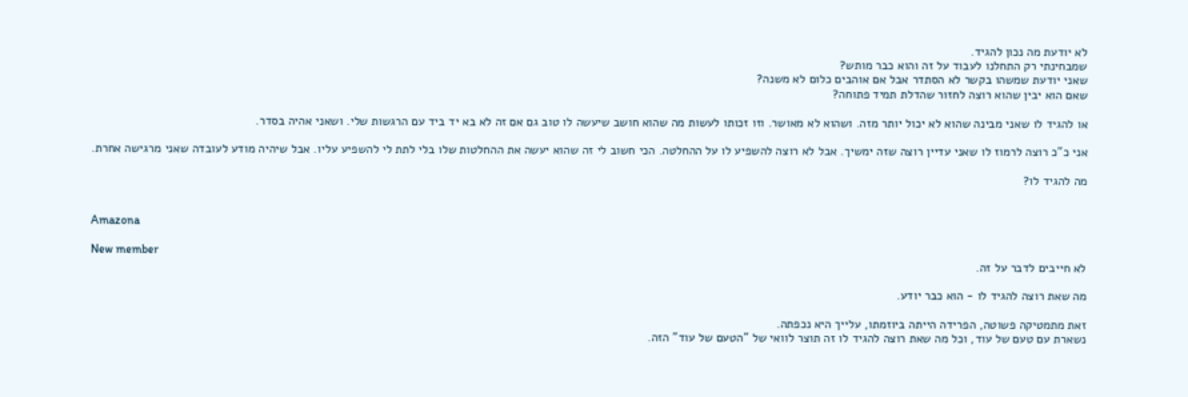לא יודעת מה נכון להגיד.
שמבחינתי רק התחלנו לעבוד על זה והוא כבר מותש?
שאני יודעת שמשהו בקשר לא הסתדר אבל אם אוהבים כלום לא משנה?
שאם הוא יבין שהוא רוצה לחזור שהדלת תמיד פתוחה?

או להגיד לו שאני מבינה שהוא לא יכול יותר מזה. ושהוא לא מאושר. וזו זכותו לעשות מה שהוא חושב שיעשה לו טוב גם אם זה לא בא יד ביד עם הרגשות שלי. ושאני אהיה בסדר.

אני כ"כ רוצה לרמוז לו שאני עדיין רוצה שזה ימשיך. אבל לא רוצה להשפיע לו על ההחלטה. הכי חשוב לי זה שהוא יעשה את ההחלטות שלו בלי לתת לי להשפיע עליו. אבל שיהיה מודע לעובדה שאני מרגישה אחרת.

מה להגיד לו?


Amazona

New member
לא חייבים לדבר על זה.

מה שאת רוצה להגיד לו - הוא כבר יודע.

זאת מתמטיקה פשוטה, הפרידה הייתה ביוזמתו, עלייך היא נכפתה.
נשארת עם טעם של עוד, וכל מה שאת רוצה להגיד לו זה תוצר לוואי של "הטעם של עוד" הזה.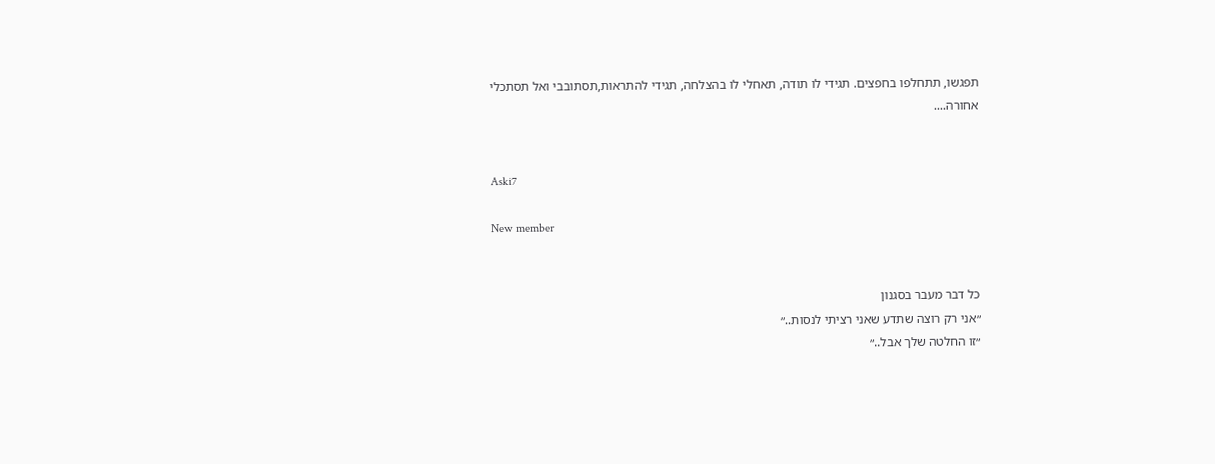תפגשו, תתחלפו בחפצים. תגידי לו תודה, תאחלי לו בהצלחה, תגידי להתראות,תסתובבי ואל תסתכלי אחורה....


Aski7

New member


כל דבר מעבר בסגנון
״אני רק רוצה שתדע שאני רציתי לנסות..״
״זו החלטה שלך אבל..״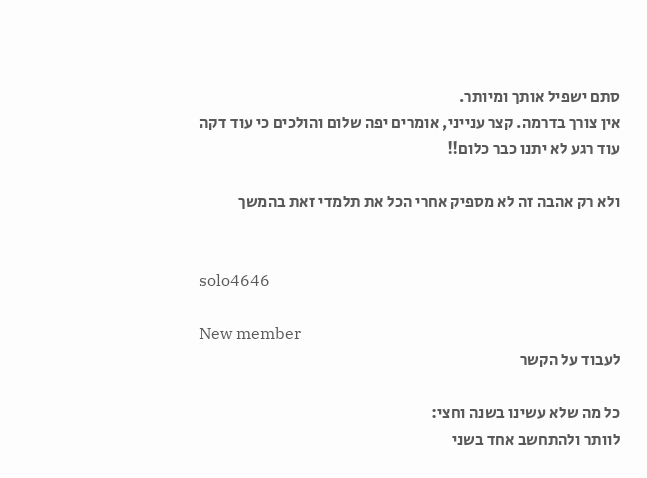סתם ישפיל אותך ומיותר.
אין צורך בדרמה. קצר ענייני, אומרים יפה שלום והולכים כי עוד דקה עוד רגע לא יתנו כבר כלום!!

ולא רק אהבה זה לא מספיק אחרי הכל את תלמדי זאת בהמשך


solo4646

New member
לעבוד על הקשר

כל מה שלא עשינו בשנה וחצי:
לוותר ולהתחשב אחד בשני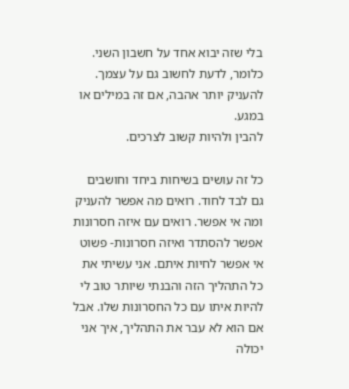בלי שזה יבוא אחד על חשבון השני. כלומר, לדעת לחשוב גם על עצמך.
להעניק יותר אהבה, אם זה במילים או במגע.
להבין ולהיות קשוב לצרכים.

כל זה עושים בשיחות ביחד וחושבים גם לבד לחוד. רואים מה אפשר להעניק ומה אי אפשר. רואים עם איזה חסרונות אפשר להסתדר ואיזה חסרונות- פשוט אי אפשר לחיות איתם. אני עשיתי את כל התהליך הזה והבנתי שיותר טוב לי להיות איתו עם כל החסרונות שלו. אבל אם הוא לא עבר את התהליך, איך אני יכולה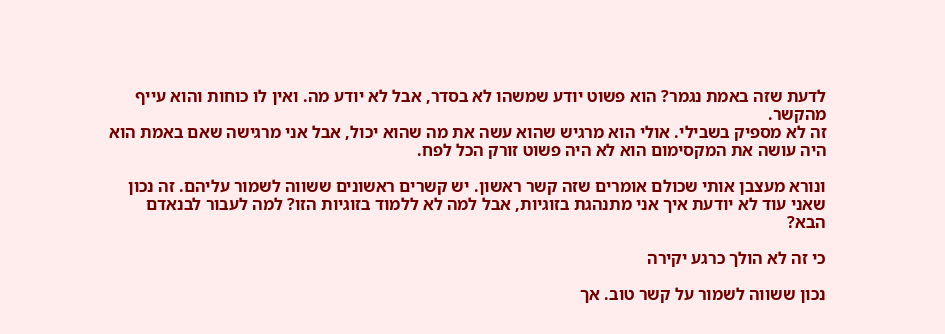לדעת שזה באמת נגמר? הוא פשוט יודע שמשהו לא בסדר, אבל לא יודע מה. ואין לו כוחות והוא עייף מהקשר.
זה לא מספיק בשבילי. אולי הוא מרגיש שהוא עשה את מה שהוא יכול, אבל אני מרגישה שאם באמת הוא היה עושה את המקסימום הוא לא היה פשוט זורק הכל לפח.

ונורא מעצבן אותי שכולם אומרים שזה קשר ראשון. יש קשרים ראשונים ששווה לשמור עליהם. זה נכון שאני עוד לא יודעת איך אני מתנהגת בזוגיות, אבל למה לא ללמוד בזוגיות הזו? למה לעבור לבנאדם הבא?

כי זה לא הולך כרגע יקירה

נכון ששווה לשמור על קשר טוב. אך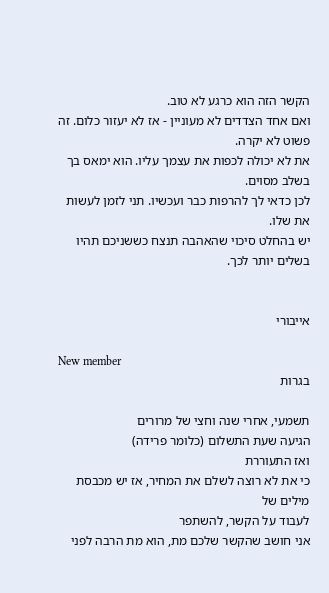הקשר הזה הוא כרגע לא טוב.
ואם אחד הצדדים לא מעוניין - אז לא יעזור כלום. זה פשוט לא יקרה.
את לא יכולה לכפות את עצמך עליו. הוא ימאס בך בשלב מסוים.
לכן כדאי לך להרפות כבר ועכשיו. תני לזמן לעשות את שלו.
יש בהחלט סיכוי שהאהבה תנצח כששניכם תהיו בשלים יותר לכך.


אייבורי

New member
בגרות

תשמעי, אחרי שנה וחצי של מרורים
הגיעה שעת התשלום (כלומר פרידה)
ואז התעוררת
כי את לא רוצה לשלם את המחיר, אז יש מכבסת מילים של
לעבוד על הקשר, להשתפר
אני חושב שהקשר שלכם מת, הוא מת הרבה לפני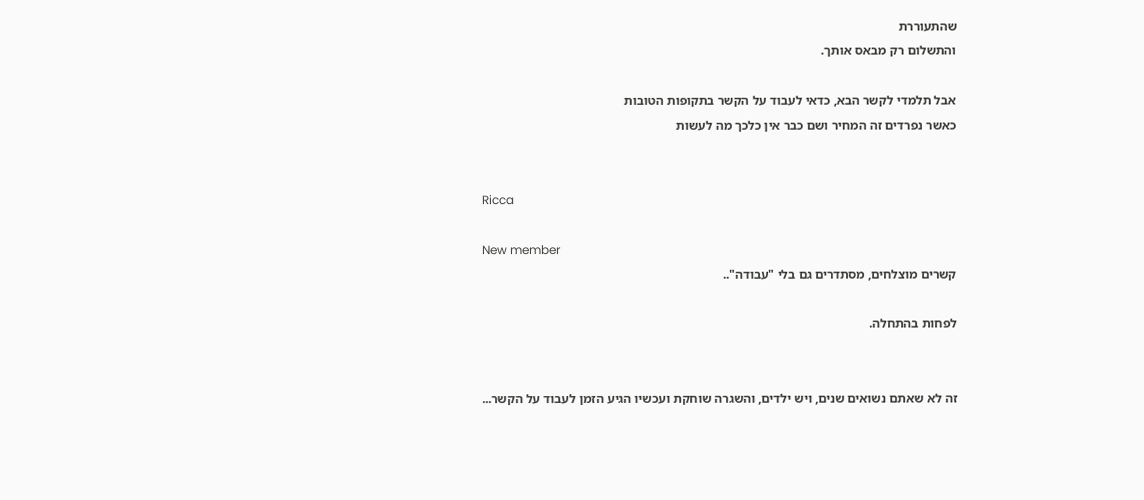שהתעוררת
והתשלום רק מבאס אותך.

אבל תלמדי לקשר הבא, כדאי לעבוד על הקשר בתקופות הטובות
כאשר נפרדים זה המחיר ושם כבר אין כלכך מה לעשות


Ricca

New member
קשרים מוצלחים, מסתדרים גם בלי "עבודה"..

לפחות בהתחלה.


זה לא שאתם נשואים שנים, ויש ילדים, והשגרה שוחקת ועכשיו הגיע הזמן לעבוד על הקשר...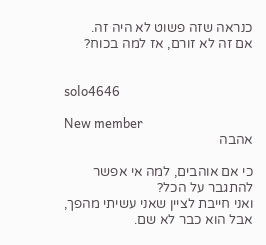כנראה שזה פשוט לא היה זה.
אם זה לא זורם, אז למה בכוח?


solo4646

New member
אהבה

כי אם אוהבים, למה אי אפשר להתגבר על הכל?
ואני חייבת לציין שאני עשיתי מהפך, אבל הוא כבר לא שם.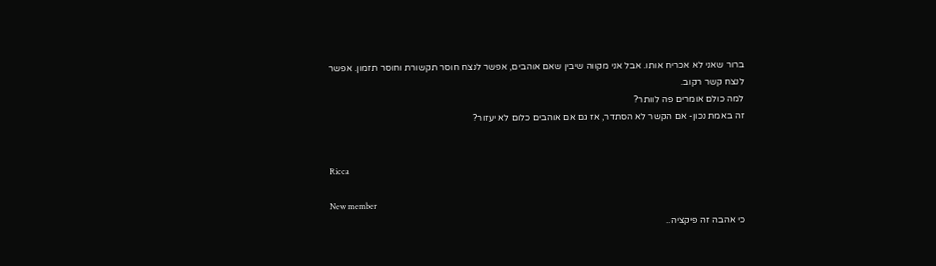ברור שאני לא אכריח אותו. אבל אני מקווה שיבין שאם אוהבים, אפשר לנצח חוסר תקשורת וחוסר תזמון. אפשר לנצח קשר רקוב.
למה כולם אומרים פה לוותר?
זה באמת נכון- אם הקשר לא הסתדר, אז גם אם אוהבים כלום לא יעזור?


Ricca

New member
כי אהבה זה פיקציה..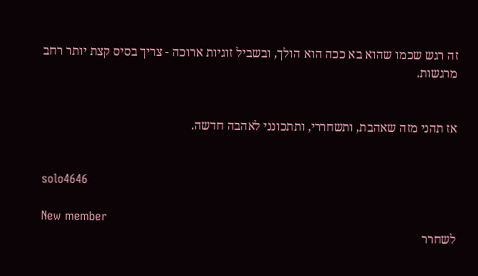זה רגש שכמו שהוא בא ככה הוא הולך, ובשביל זוגיות ארוכה - צריך בסיס קצת יותר רחב מרגשות.


אז תהני מזה שאהבת, ותשחררי, ותתכונני לאהבה חדשה.


solo4646

New member
לשחרר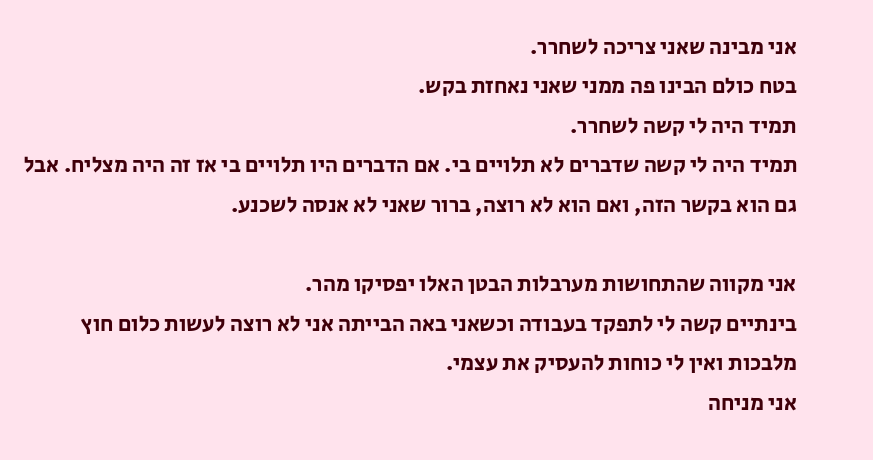אני מבינה שאני צריכה לשחרר.
בטח כולם הבינו פה ממני שאני נאחזת בקש.
תמיד היה לי קשה לשחרר.
תמיד היה לי קשה שדברים לא תלויים בי. אם הדברים היו תלויים בי אז זה היה מצליח. אבל גם הוא בקשר הזה, ואם הוא לא רוצה, ברור שאני לא אנסה לשכנע.

אני מקווה שהתחושות מערבלות הבטן האלו יפסיקו מהר.
בינתיים קשה לי לתפקד בעבודה וכשאני באה הבייתה אני לא רוצה לעשות כלום חוץ מלבכות ואין לי כוחות להעסיק את עצמי.
אני מניחה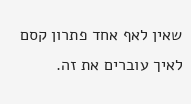שאין לאף אחד פתרון קסם לאיך עוברים את זה.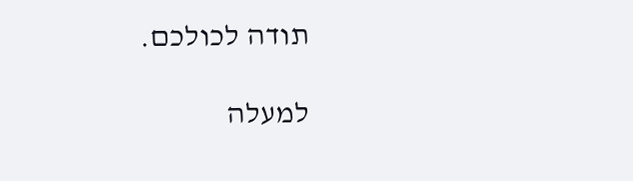תודה לכולכם.

למעלה